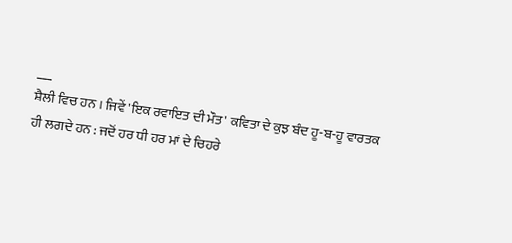___
ਸ਼ੈਲੀ ਵਿਚ ਹਨ । ਜਿਵੇਂ 'ਇਕ ਰਵਾਇਤ ਦੀ ਮੌਤ' ਕਵਿਤਾ ਦੇ ਕੁਝ ਬੰਦ ਹੂ-ਬ-ਹੂ ਵਾਰਤਕ ਹੀ ਲਗਦੇ ਹਨ : ਜਦੋਂ ਹਰ ਧੀ ਹਰ ਮਾਂ ਦੇ ਚਿਹਰੇ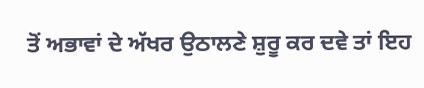ਤੋਂ ਅਭਾਵਾਂ ਦੇ ਅੱਖਰ ਉਠਾਲਣੇ ਸ਼ੁਰੂ ਕਰ ਦਵੇ ਤਾਂ ਇਹ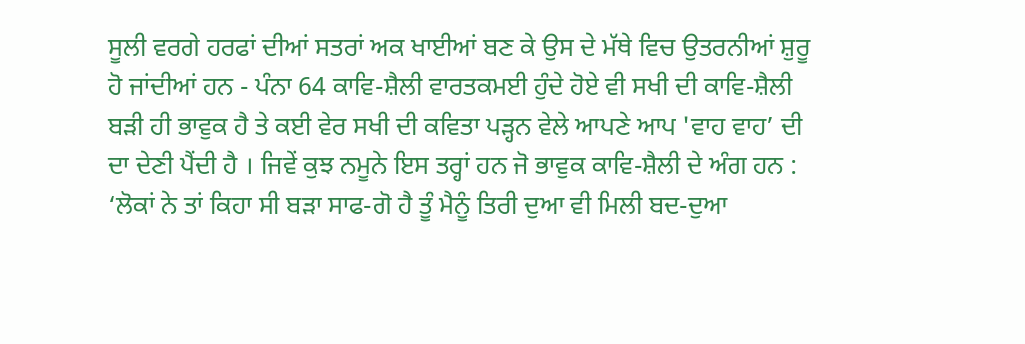ਸੂਲੀ ਵਰਗੇ ਹਰਫਾਂ ਦੀਆਂ ਸਤਰਾਂ ਅਕ ਖਾਈਆਂ ਬਣ ਕੇ ਉਸ ਦੇ ਮੱਥੇ ਵਿਚ ਉਤਰਨੀਆਂ ਸ਼ੁਰੂ ਹੋ ਜਾਂਦੀਆਂ ਹਨ - ਪੰਨਾ 64 ਕਾਵਿ-ਸ਼ੈਲੀ ਵਾਰਤਕਮਈ ਹੁੰਦੇ ਹੋਏ ਵੀ ਸਖੀ ਦੀ ਕਾਵਿ-ਸ਼ੈਲੀ ਬੜੀ ਹੀ ਭਾਵੁਕ ਹੈ ਤੇ ਕਈ ਵੇਰ ਸਖੀ ਦੀ ਕਵਿਤਾ ਪੜ੍ਹਨ ਵੇਲੇ ਆਪਣੇ ਆਪ 'ਵਾਹ ਵਾਹ’ ਦੀ ਦਾ ਦੇਣੀ ਪੈਂਦੀ ਹੈ । ਜਿਵੇਂ ਕੁਝ ਨਮੂਨੇ ਇਸ ਤਰ੍ਹਾਂ ਹਨ ਜੋ ਭਾਵੁਕ ਕਾਵਿ-ਸ਼ੈਲੀ ਦੇ ਅੰਗ ਹਨ : ‘ਲੋਕਾਂ ਨੇ ਤਾਂ ਕਿਹਾ ਸੀ ਬੜਾ ਸਾਫ-ਗੋ ਹੈ ਤੂੰ ਮੈਨੂੰ ਤਿਰੀ ਦੁਆ ਵੀ ਮਿਲੀ ਬਦ-ਦੁਆ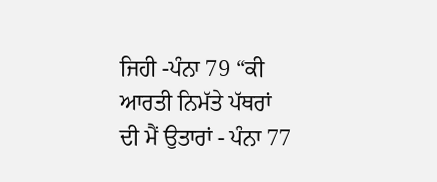ਜਿਹੀ -ਪੰਨਾ 79 “ਕੀ ਆਰਤੀ ਨਿਮੱਤੇ ਪੱਥਰਾਂ ਦੀ ਮੈਂ ਉਤਾਰਾਂ - ਪੰਨਾ 77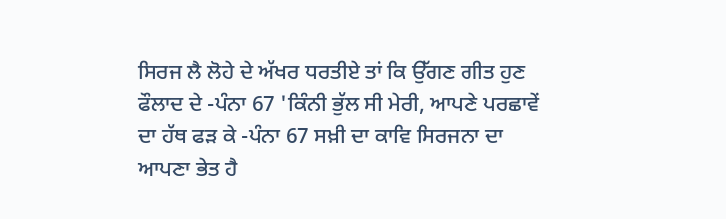ਸਿਰਜ ਲੈ ਲੋਹੇ ਦੇ ਅੱਖਰ ਧਰਤੀਏ ਤਾਂ ਕਿ ਉੱਗਣ ਗੀਤ ਹੁਣ ਫੌਲਾਦ ਦੇ -ਪੰਨਾ 67 'ਕਿੰਨੀ ਭੁੱਲ ਸੀ ਮੇਰੀ, ਆਪਣੇ ਪਰਛਾਵੇਂ ਦਾ ਹੱਥ ਫੜ ਕੇ -ਪੰਨਾ 67 ਸਖ਼ੀ ਦਾ ਕਾਵਿ ਸਿਰਜਨਾ ਦਾ ਆਪਣਾ ਭੇਤ ਹੈ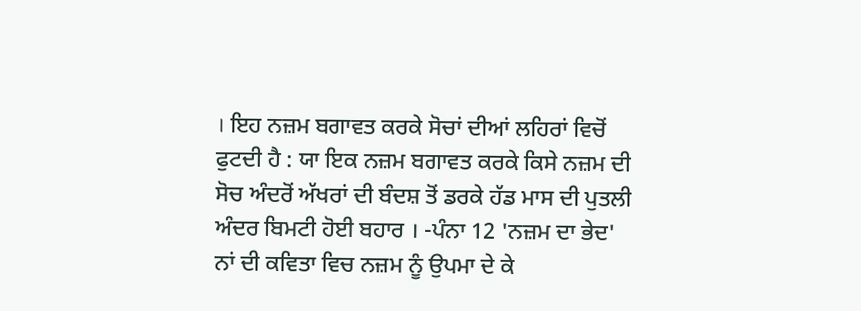। ਇਹ ਨਜ਼ਮ ਬਗਾਵਤ ਕਰਕੇ ਸੋਚਾਂ ਦੀਆਂ ਲਹਿਰਾਂ ਵਿਚੋਂ ਫੁਟਦੀ ਹੈ : ਯਾ ਇਕ ਨਜ਼ਮ ਬਗਾਵਤ ਕਰਕੇ ਕਿਸੇ ਨਜ਼ਮ ਦੀ ਸੋਚ ਅੰਦਰੋਂ ਅੱਖਰਾਂ ਦੀ ਬੰਦਸ਼ ਤੋਂ ਡਰਕੇ ਹੱਡ ਮਾਸ ਦੀ ਪੁਤਲੀ ਅੰਦਰ ਬਿਮਟੀ ਹੋਈ ਬਹਾਰ । -ਪੰਨਾ 12 'ਨਜ਼ਮ ਦਾ ਭੇਦ' ਨਾਂ ਦੀ ਕਵਿਤਾ ਵਿਚ ਨਜ਼ਮ ਨੂੰ ਉਪਮਾ ਦੇ ਕੇ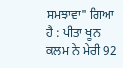ਸਮਝਾਵਾ" ਗਿਆ ਹੈ : ਪੀਤਾ ਖੂਨ ਕਲਮ ਨੇ ਮੇਰੀ 92